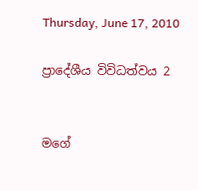Thursday, June 17, 2010

ප්‍රාදේශීය විවිධත්වය 2


මගේ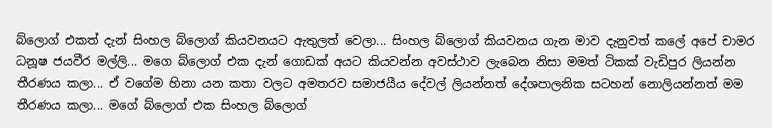බ්ලොග් එකත් දැන් සිංහල බ්ලොග් කියවනයට ඇතුලත් වෙලා... සිංහල බ්ලොග් කියවනය ගැන මාව දැනුවත් කලේ අපේ චාමර ධනූෂ ජයවීර මල්ලි... මගෙ බ්ලොග් එක දැන් ගොඩක් අයට කියවන්න අවස්ථාව ලැබෙන නිසා මමත් ටිකක් වැඩිපුර ලියන්න තීරණය කලා... ඒ වගේම හිනා යන කතා වලට අමතරව සමාජයීය දේවල් ලියන්නත් දේශපාලනික සටහන් නොලියන්නත් මම තීරණය කලා... මගේ බ්ලොග් එක සිංහල බ්ලොග්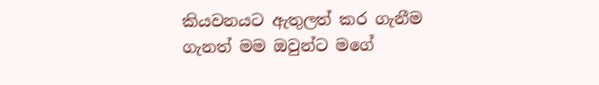කියවනයට ඇතුලත් කර ගැනීම ගැනත් මම ඔවුන්ට මගේ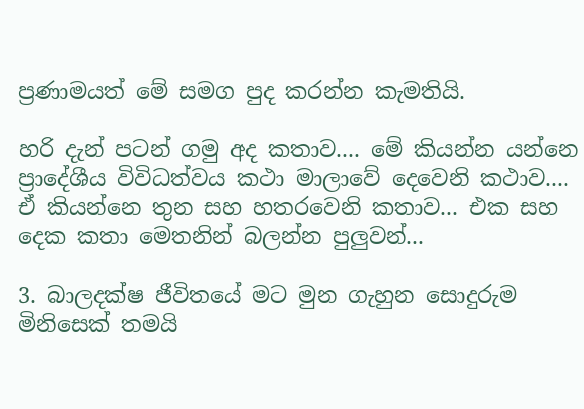ප්‍රණාමයත් මේ සමග පුද කරන්න කැමතියි.

හරි දැන් පටන් ගමු අද කතාව.... මේ කියන්න යන්නෙ ප්‍රාදේශීය විවිධත්වය කථා මාලාවේ දෙවෙනි කථාව.... ඒ කියන්නෙ තුන සහ හතරවෙනි කතාව... එක සහ දෙක කතා මෙතනින් බලන්න පුලුවන්...

3. බාලදක්ෂ ජීවිතයේ මට මුන ගැහුන සොදුරුම මිනිසෙක් තමයි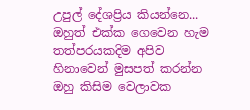උපුල් දේශප්‍රිය කියන්නෙ... ඔහුත් එක්ක ගෙවෙන හැම තත්පරයකදිම අපිව හිනාවෙන් මුසපත් කරන්න ඔහු කිසිම වෙලාවක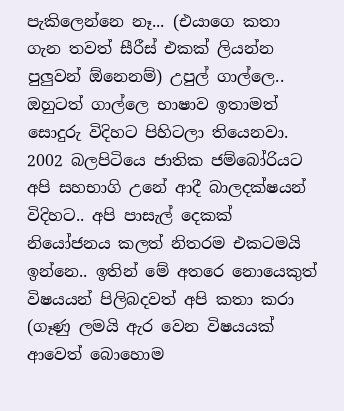පැකිලෙන්නෙ නෑ... (එයාගෙ කතා ගැන තවත් සීරීස් එකක් ලියන්න පුලුවන් ඕනෙනම්) උපුල් ගාල්ලෙ.. ඔහුටත් ගාල්ලෙ භාෂාව ඉතාමත් සොදුරු විදිහට පිහිටලා තියෙනවා. 2002 බලපිටියෙ ජාතික ජම්බෝරියට අපි සහභාගි උනේ ආදී බාලදක්ෂයන් විදිහට.. අපි පාසැල් දෙකක් නියෝජනය කලත් නිතරම එකටමයි ඉන්නෙ.. ඉතින් මේ අතරෙ නොයෙකුත් විෂයයන් පිලිබදවත් අපි කතා කරා (ගෑණු ලමයි ඇර වෙන විෂයයක් ආවෙත් බොහොම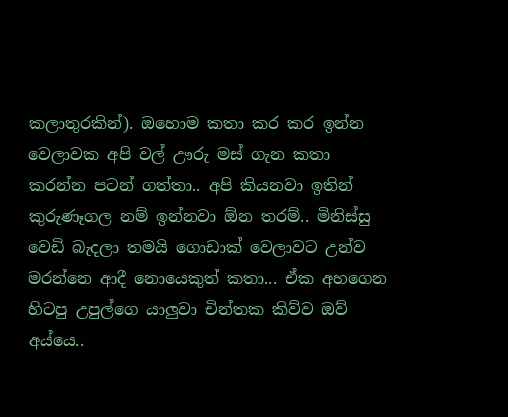කලාතුරකින්). ඔහොම කතා කර කර ඉන්න වෙලාවක අපි වල් ඌරු මස් ගැන කතා කරන්න පටන් ගත්තා.. අපි කියනවා ඉතින් කුරුණෑගල නම් ඉන්නවා ඕන තරම්.. මිනිස්සු වෙඩි බැදලා තමයි ගොඩාක් වෙලාවට උන්ව මරන්නෙ ආදී නොයෙකුත් කතා... ඒක අහගෙන හිටපු උපුල්ගෙ යාලුවා චින්තක කිව්ව ඔව් අය්යෙ..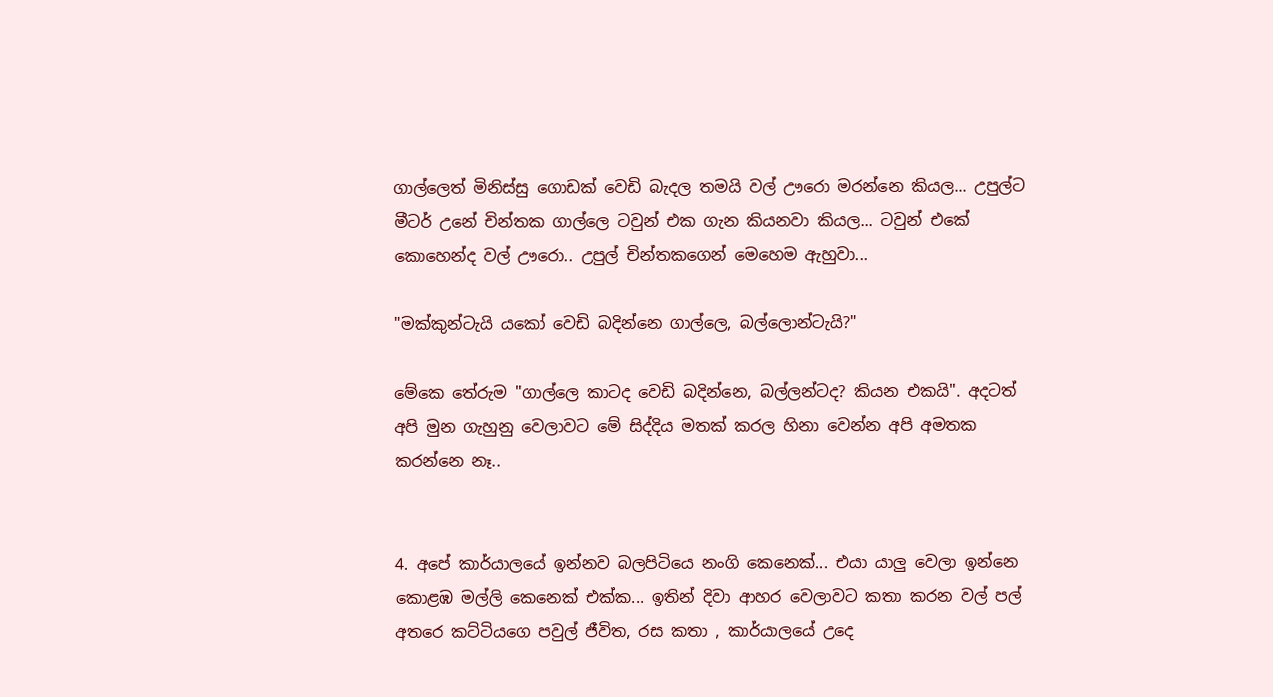ගාල්ලෙත් මිනිස්සු ගොඩක් වෙඩි බැදල තමයි වල් ඌරො මරන්නෙ කියල... උපුල්ට මීටර් උනේ චින්තක ගාල්ලෙ ටවුන් එක ගැන කියනවා කියල... ටවුන් එකේ කොහෙන්ද වල් ඌරො.. උපුල් චින්තකගෙන් මෙහෙම ඇහුවා...

"මක්කුන්ටැයි යකෝ වෙඩි බදින්නෙ ගාල්ලෙ, බල්ලොන්ටැයි?"

මේකෙ තේරුම "ගාල්ලෙ කාටද වෙඩි බදින්නෙ, බල්ලන්ටද? කියන එකයි". අදටත් අපි මුන ගැහුනු වෙලාවට මේ සිද්දිය මතක් කරල හිනා වෙන්න අපි අමතක කරන්නෙ නෑ..


4. අපේ කාර්යාලයේ ඉන්නව බලපිටියෙ නංගි කෙනෙක්... එයා යාලු වෙලා ඉන්නෙ කොළඹ මල්ලි කෙනෙක් එක්ක... ඉතින් දිවා ආහර වෙලාවට කතා කරන වල් පල් අතරෙ කට්ටියගෙ පවුල් ජීවිත, රස කතා , කාර්යාලයේ උදෙ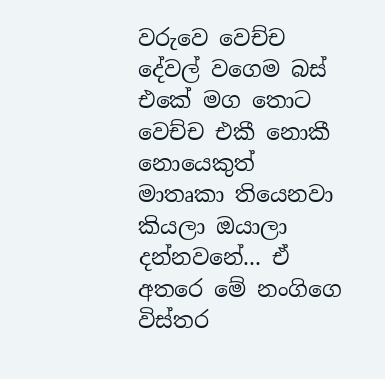වරුවෙ වෙච්ච දේවල් වගෙම බස් එකේ මග තොට වෙච්ච එකී නොකී නොයෙකුත් මාතෘකා තියෙනවා කියලා ඔයාලා දන්නවනේ... ඒ අතරෙ මේ නංගිගෙ විස්තර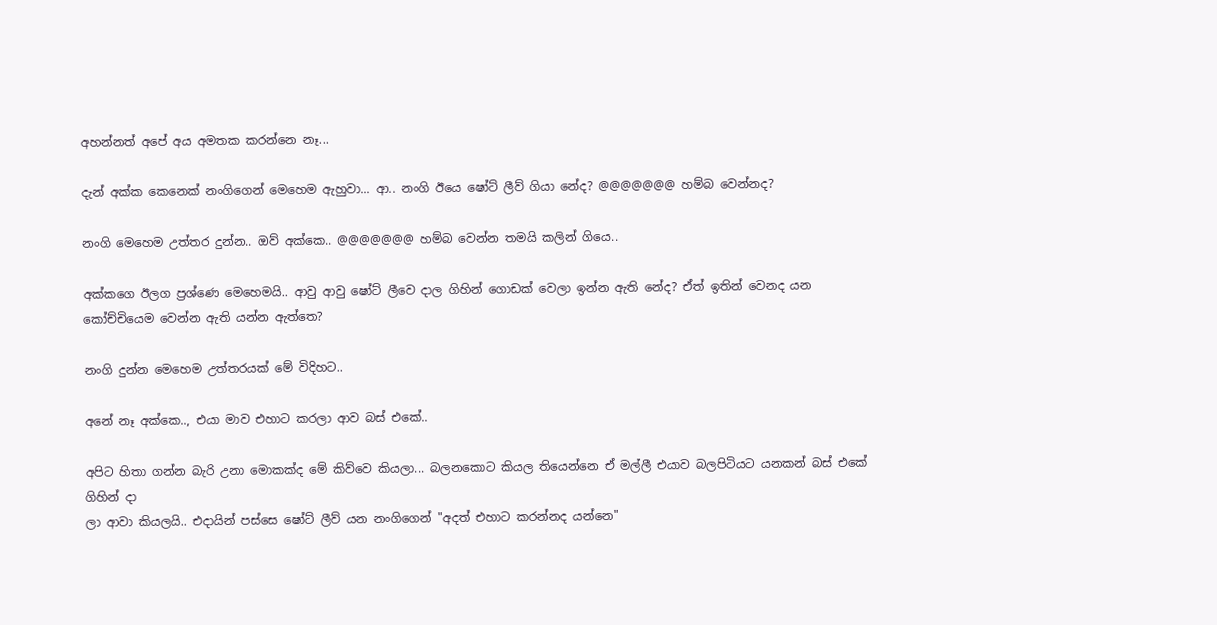අහන්නත් අපේ අය අමතක කරන්නෙ නෑ...

දැන් අක්ක කෙනෙක් නංගිගෙන් මෙහෙම ඇහුවා... ආ.. නංගි ඊයෙ ෂෝට් ලීව් ගියා නේද? @@@@@@@ හම්බ වෙන්නද?

නංගි මෙහෙම උත්තර දුන්න.. ඔව් අක්කෙ.. @@@@@@@ හම්බ වෙන්න තමයි කලින් ගියෙ..

අක්කගෙ ඊලග ප්‍රශ්ණෙ මෙහෙමයි.. ආවු ආවු ෂෝට් ලීවෙ දාල ගිහින් ගොඩක් වෙලා ඉන්න ඇති නේද? ඒත් ඉතින් වෙනද යන කෝච්චියෙම වෙන්න ඇති යන්න ඇත්තෙ?

නංගි දුන්න මෙහෙම උත්තරයක් මේ විදිහට..

අනේ නෑ අක්කෙ.., එයා මාව එහාට කරලා ආව බස් එකේ..

අපිට හිතා ගන්න බැරි උනා මොකක්ද මේ කිව්වෙ කියලා... බලනකොට කියල තියෙන්නෙ ඒ මල්ලී එයාව බලපිටියට යනකන් බස් එකේ ගිහින් දා
ලා ආවා කියලයි.. එදායින් පස්සෙ ෂෝට් ලීව් යන නංගිගෙන් "අදත් එහාට කරන්නද යන්නෙ"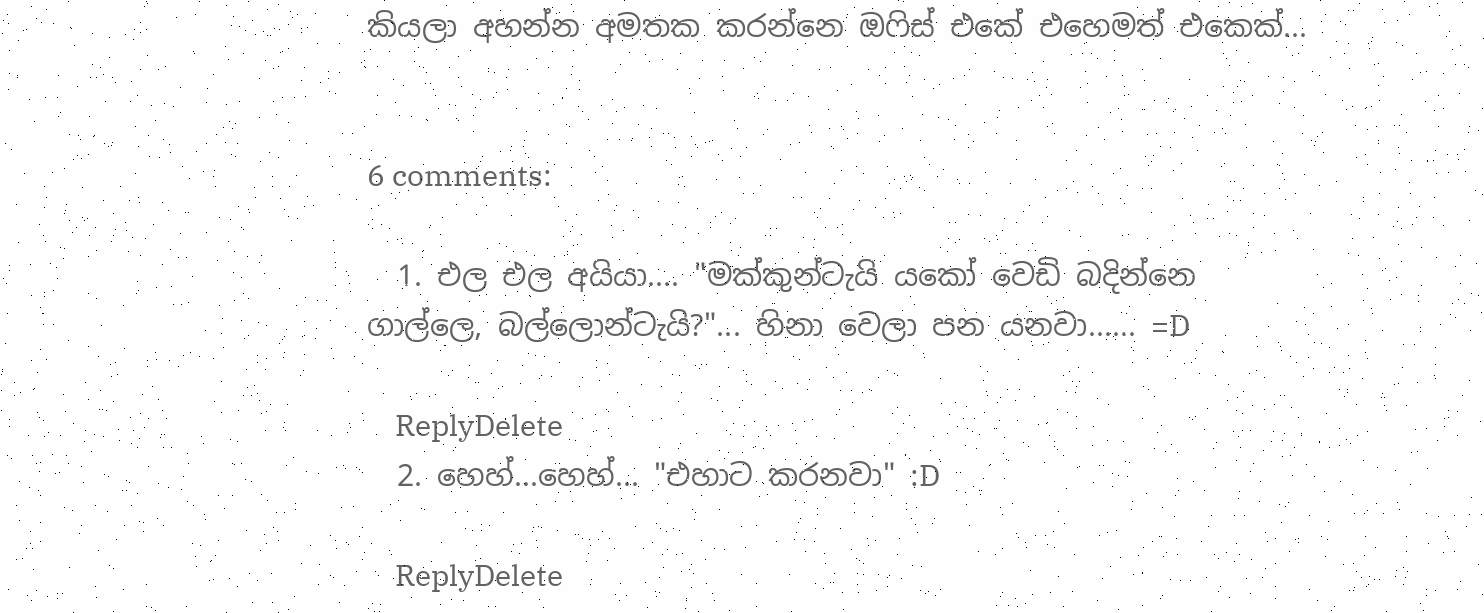කියලා අහන්න අමතක කරන්නෙ ඔෆිස් එකේ එහෙමත් එකෙක්...


6 comments:

  1. එල එල අයියා.... "මක්කුන්ටැයි යකෝ වෙඩි බදින්නෙ ගාල්ලෙ, බල්ලොන්ටැයි?"... හිනා වෙලා පන යනවා...... =D

    ReplyDelete
  2. හෙහ්...හෙහ්... "එහාට කරනවා" :D

    ReplyDelete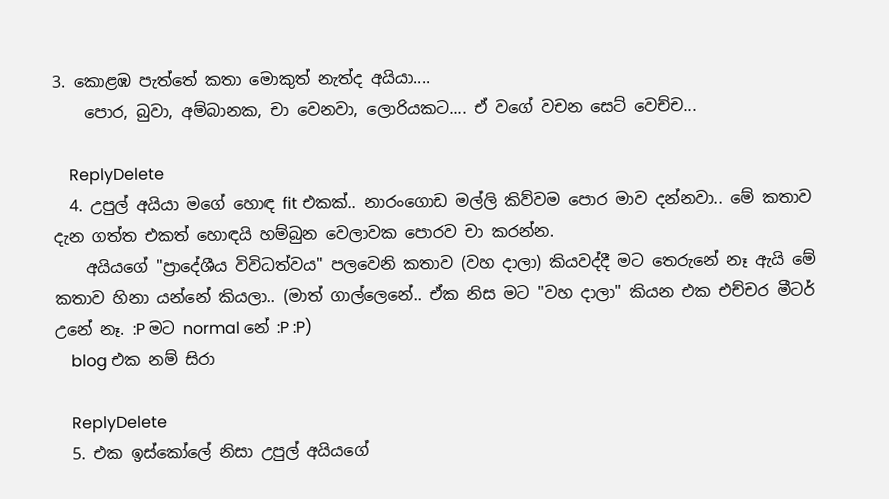3. කොළඹ පැත්තේ කතා මොකුත් නැත්ද අයියා....
    පොර, බුවා, අම්බානක, චා වෙනවා, ලොරියකට.... ඒ වගේ වචන සෙට් වෙච්ච...

    ReplyDelete
  4. උපුල් අයියා මගේ හොඳ fit එකක්.. නාරංගොඩ මල්ලි කිව්වම පොර මාව දන්නවා.. මේ කතාව දැන ගත්ත එකත් හොඳයි හම්බුන වෙලාවක පොරව චා කරන්න.
    අයියගේ "ප්‍රාදේශීය විවිධත්වය" පලවෙනි කතාව (වහ දාලා) කියවද්දී මට තෙරුනේ නෑ ඇයි මේ කතාව හිනා යන්නේ කියලා.. (මාත් ගාල්ලෙනේ.. ඒක නිස මට "වහ දාලා" කියන එක එච්චර මීටර් උනේ නෑ. :P මට normal නේ :P :P)
    blog එක නම් සිරා

    ReplyDelete
  5. එක ඉස්කෝලේ නිසා උපුල් අයියගේ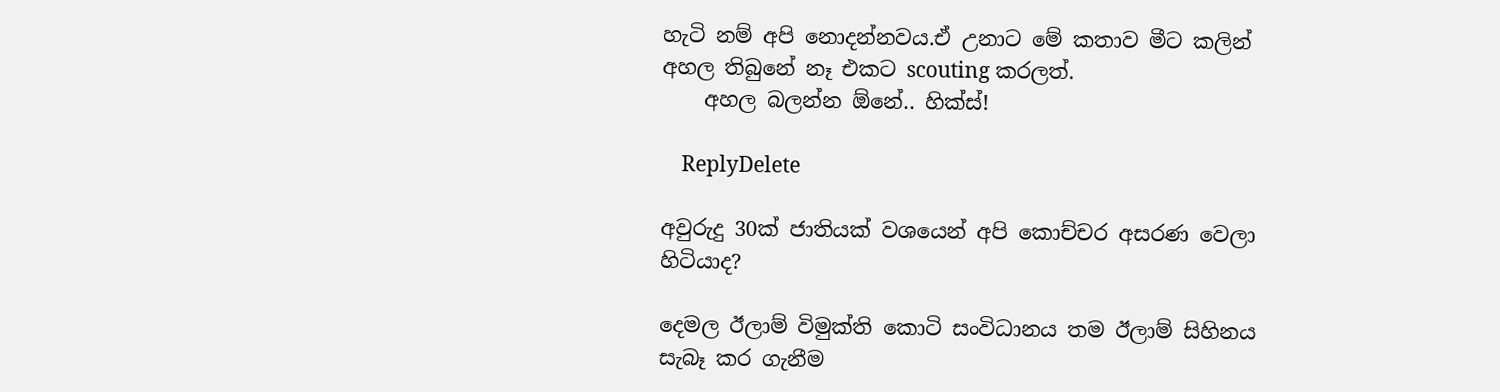හැටි නම් අපි නොදන්නවය.ඒ උනාට මේ කතාව මීට කලින් අහල තිබුනේ නෑ එකට scouting කරලත්.
    අහල බලන්න ඕනේ.. හික්ස්!

    ReplyDelete

අවුරුදු 30ක් ජාතියක් වශයෙන් අපි කොච්චර අසරණ වෙලා හිටියාද?

දෙමල ඊලාම් විමුක්ති කොටි සංවිධානය තම ඊලාම් සිහිනය සැබෑ කර ගැනීම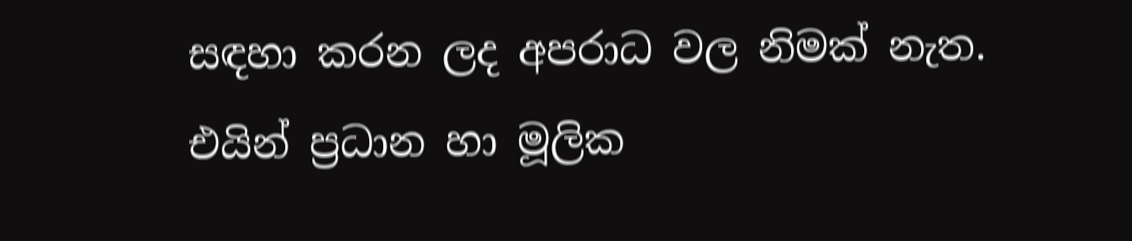සඳහා කරන ලද අපරාධ වල නිමක් නැත. එයින් ප්‍රධාන හා මූලික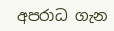අපරාධ ගැන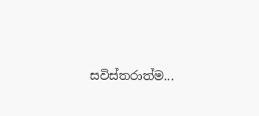සවිස්තරාත්ම...